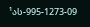¹ას-995-1273-09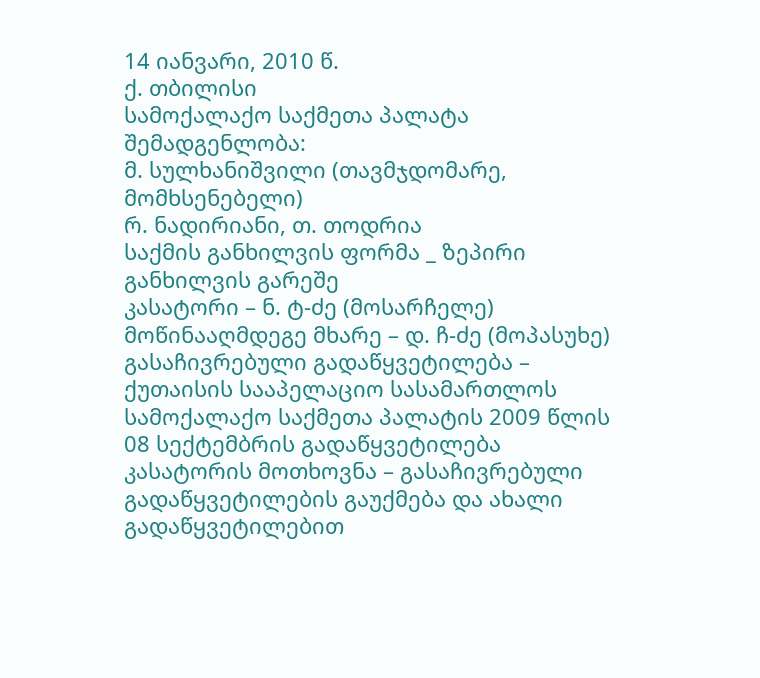14 იანვარი, 2010 წ.
ქ. თბილისი
სამოქალაქო საქმეთა პალატა
შემადგენლობა:
მ. სულხანიშვილი (თავმჯდომარე, მომხსენებელი)
რ. ნადირიანი, თ. თოდრია
საქმის განხილვის ფორმა _ ზეპირი განხილვის გარეშე
კასატორი – ნ. ტ-ძე (მოსარჩელე)
მოწინააღმდეგე მხარე – დ. ჩ-ძე (მოპასუხე)
გასაჩივრებული გადაწყვეტილება – ქუთაისის სააპელაციო სასამართლოს სამოქალაქო საქმეთა პალატის 2009 წლის 08 სექტემბრის გადაწყვეტილება
კასატორის მოთხოვნა – გასაჩივრებული გადაწყვეტილების გაუქმება და ახალი გადაწყვეტილებით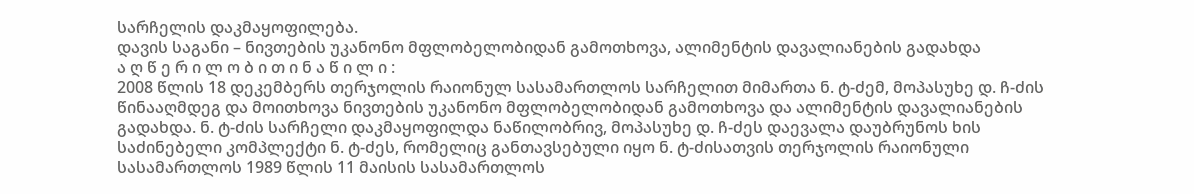სარჩელის დაკმაყოფილება.
დავის საგანი – ნივთების უკანონო მფლობელობიდან გამოთხოვა, ალიმენტის დავალიანების გადახდა
ა ღ წ ე რ ი ლ ო ბ ი თ ი ნ ა წ ი ლ ი :
2008 წლის 18 დეკემბერს თერჯოლის რაიონულ სასამართლოს სარჩელით მიმართა ნ. ტ-ძემ, მოპასუხე დ. ჩ-ძის წინააღმდეგ და მოითხოვა ნივთების უკანონო მფლობელობიდან გამოთხოვა და ალიმენტის დავალიანების გადახდა. ნ. ტ-ძის სარჩელი დაკმაყოფილდა ნაწილობრივ, მოპასუხე დ. ჩ-ძეს დაევალა დაუბრუნოს ხის საძინებელი კომპლექტი ნ. ტ-ძეს, რომელიც განთავსებული იყო ნ. ტ-ძისათვის თერჯოლის რაიონული სასამართლოს 1989 წლის 11 მაისის სასამართლოს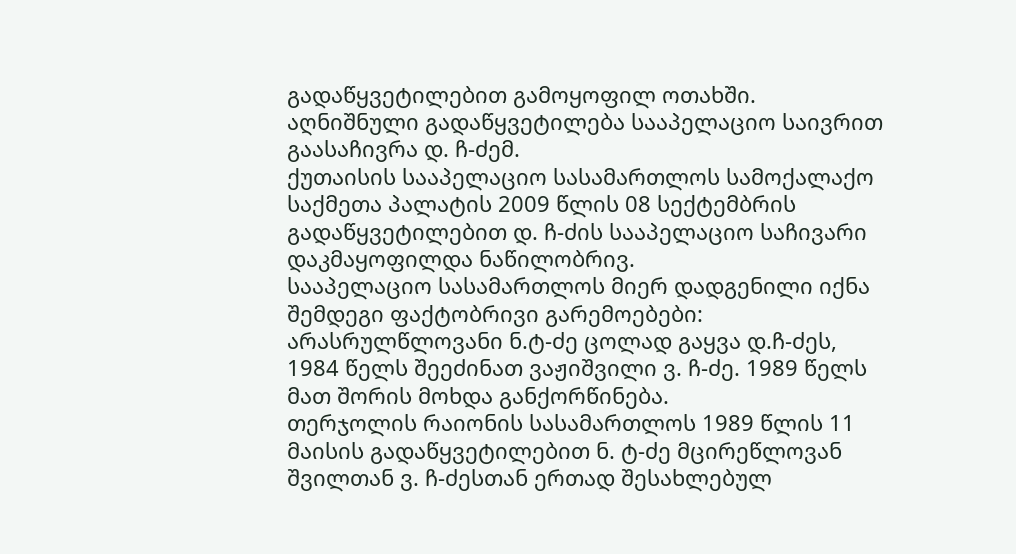გადაწყვეტილებით გამოყოფილ ოთახში.
აღნიშნული გადაწყვეტილება სააპელაციო საივრით გაასაჩივრა დ. ჩ-ძემ.
ქუთაისის სააპელაციო სასამართლოს სამოქალაქო საქმეთა პალატის 2009 წლის 08 სექტემბრის გადაწყვეტილებით დ. ჩ-ძის სააპელაციო საჩივარი დაკმაყოფილდა ნაწილობრივ.
სააპელაციო სასამართლოს მიერ დადგენილი იქნა შემდეგი ფაქტობრივი გარემოებები:
არასრულწლოვანი ნ.ტ-ძე ცოლად გაყვა დ.ჩ-ძეს, 1984 წელს შეეძინათ ვაჟიშვილი ვ. ჩ-ძე. 1989 წელს მათ შორის მოხდა განქორწინება.
თერჯოლის რაიონის სასამართლოს 1989 წლის 11 მაისის გადაწყვეტილებით ნ. ტ-ძე მცირეწლოვან შვილთან ვ. ჩ-ძესთან ერთად შესახლებულ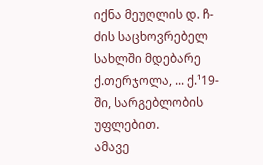იქნა მეუღლის დ. ჩ-ძის საცხოვრებელ სახლში მდებარე ქ.თერჯოლა, ... ქ.¹19-ში, სარგებლობის უფლებით.
ამავე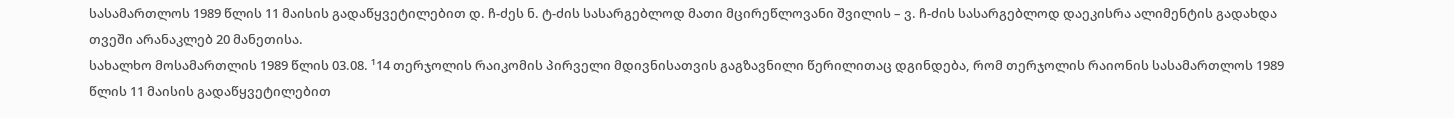სასამართლოს 1989 წლის 11 მაისის გადაწყვეტილებით დ. ჩ-ძეს ნ. ტ-ძის სასარგებლოდ მათი მცირეწლოვანი შვილის – ვ. ჩ-ძის სასარგებლოდ დაეკისრა ალიმენტის გადახდა თვეში არანაკლებ 20 მანეთისა.
სახალხო მოსამართლის 1989 წლის 03.08. ¹14 თერჯოლის რაიკომის პირველი მდივნისათვის გაგზავნილი წერილითაც დგინდება, რომ თერჯოლის რაიონის სასამართლოს 1989 წლის 11 მაისის გადაწყვეტილებით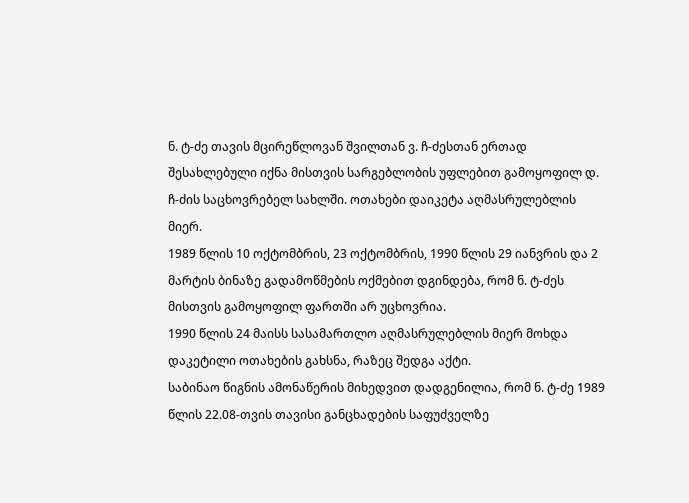ნ. ტ-ძე თავის მცირეწლოვან შვილთან ვ. ჩ-ძესთან ერთად შესახლებული იქნა მისთვის სარგებლობის უფლებით გამოყოფილ დ. ჩ-ძის საცხოვრებელ სახლში. ოთახები დაიკეტა აღმასრულებლის მიერ.
1989 წლის 10 ოქტომბრის, 23 ოქტომბრის, 1990 წლის 29 იანვრის და 2 მარტის ბინაზე გადამოწმების ოქმებით დგინდება, რომ ნ. ტ-ძეს მისთვის გამოყოფილ ფართში არ უცხოვრია.
1990 წლის 24 მაისს სასამართლო აღმასრულებლის მიერ მოხდა დაკეტილი ოთახების გახსნა, რაზეც შედგა აქტი.
საბინაო წიგნის ამონაწერის მიხედვით დადგენილია, რომ ნ. ტ-ძე 1989 წლის 22.08-თვის თავისი განცხადების საფუძველზე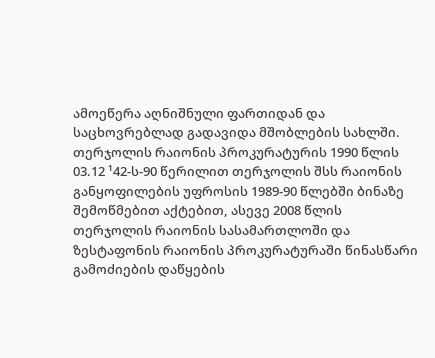ამოეწერა აღნიშნული ფართიდან და საცხოვრებლად გადავიდა მშობლების სახლში.
თერჯოლის რაიონის პროკურატურის 1990 წლის 03.12 ¹42-ს-90 წერილით თერჯოლის შსს რაიონის განყოფილების უფროსის 1989-90 წლებში ბინაზე შემოწმებით აქტებით, ასევე 2008 წლის თერჯოლის რაიონის სასამართლოში და ზესტაფონის რაიონის პროკურატურაში წინასწარი გამოძიების დაწყების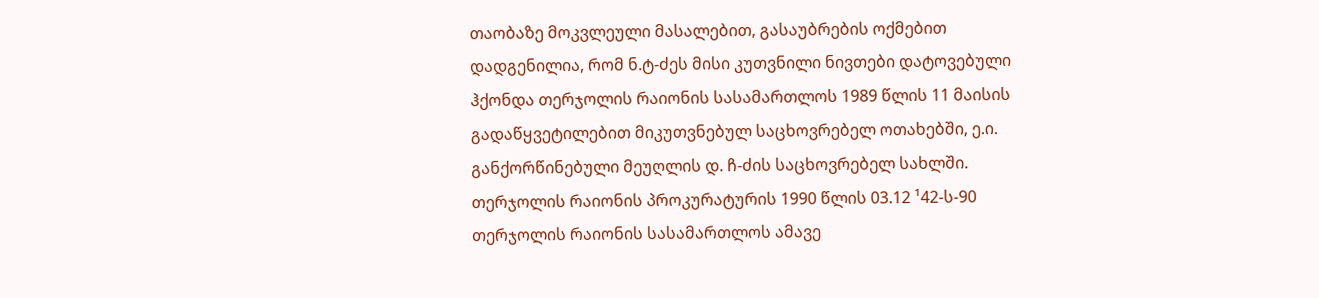თაობაზე მოკვლეული მასალებით, გასაუბრების ოქმებით დადგენილია, რომ ნ.ტ-ძეს მისი კუთვნილი ნივთები დატოვებული ჰქონდა თერჯოლის რაიონის სასამართლოს 1989 წლის 11 მაისის გადაწყვეტილებით მიკუთვნებულ საცხოვრებელ ოთახებში, ე.ი. განქორწინებული მეუღლის დ. ჩ-ძის საცხოვრებელ სახლში.
თერჯოლის რაიონის პროკურატურის 1990 წლის 03.12 ¹42-ს-90 თერჯოლის რაიონის სასამართლოს ამავე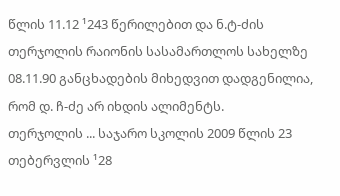წლის 11.12 ¹243 წერილებით და ნ.ტ-ძის თერჯოლის რაიონის სასამართლოს სახელზე 08.11.90 განცხადების მიხედვით დადგენილია, რომ დ. ჩ-ძე არ იხდის ალიმენტს.
თერჯოლის ... საჯარო სკოლის 2009 წლის 23 თებერვლის ¹28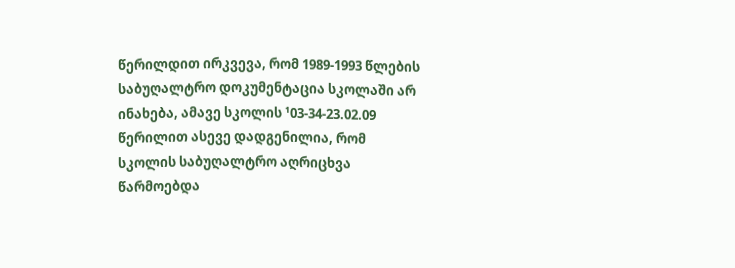წერილდით ირკვევა, რომ 1989-1993 წლების საბუღალტრო დოკუმენტაცია სკოლაში არ ინახება, ამავე სკოლის ¹03-34-23.02.09 წერილით ასევე დადგენილია, რომ სკოლის საბუღალტრო აღრიცხვა წარმოებდა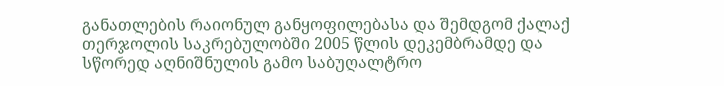განათლების რაიონულ განყოფილებასა და შემდგომ ქალაქ თერჯოლის საკრებულობში 2005 წლის დეკემბრამდე და სწორედ აღნიშნულის გამო საბუღალტრო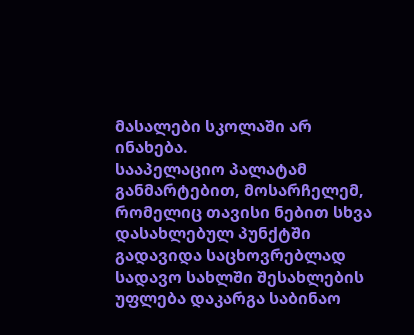მასალები სკოლაში არ ინახება.
სააპელაციო პალატამ განმარტებით, მოსარჩელემ, რომელიც თავისი ნებით სხვა დასახლებულ პუნქტში გადავიდა საცხოვრებლად სადავო სახლში შესახლების უფლება დაკარგა საბინაო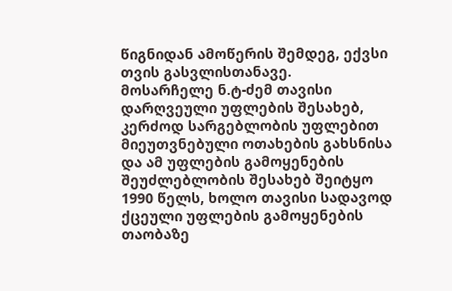წიგნიდან ამოწერის შემდეგ, ექვსი თვის გასვლისთანავე.
მოსარჩელე ნ.ტ-ძემ თავისი დარღვეული უფლების შესახებ, კერძოდ სარგებლობის უფლებით მიეუთვნებული ოთახების გახსნისა და ამ უფლების გამოყენების შეუძლებლობის შესახებ შეიტყო 1990 წელს, ხოლო თავისი სადავოდ ქცეული უფლების გამოყენების თაობაზე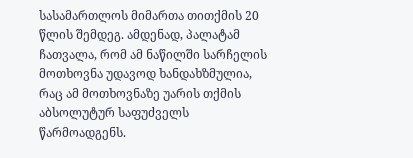სასამართლოს მიმართა თითქმის 20 წლის შემდეგ. ამდენად, პალატამ ჩათვალა, რომ ამ ნაწილში სარჩელის მოთხოვნა უდავოდ ხანდახზმულია, რაც ამ მოთხოვნაზე უარის თქმის აბსოლუტურ საფუძველს წარმოადგენს.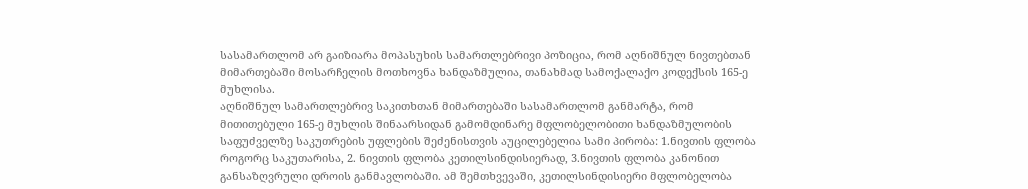სასამართლომ არ გაიზიარა მოპასუხის სამართლებრივი პოზიცია, რომ აღნიშნულ ნივთებთან მიმართებაში მოსარჩელის მოთხოვნა ხანდაზმულია, თანახმად სამოქალაქო კოდექსის 165-ე მუხლისა.
აღნიშნულ სამართლებრივ საკითხთან მიმართებაში სასამართლომ განმარტა, რომ მითითებული 165-ე მუხლის შინაარსიდან გამომდინარე მფლობელობითი ხანდაზმულობის საფუძველზე საკუთრების უფლების შეძენისთვის აუცილებელია სამი პირობა: 1.ნივთის ფლობა როგორც საკუთარისა, 2. ნივთის ფლობა კეთილსინდისიერად, 3.ნივთის ფლობა კანონით განსაზღვრული დროის განმავლობაში. ამ შემთხვევაში, კეთილსინდისიერი მფლობელობა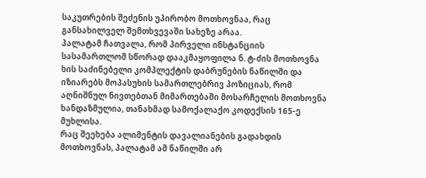საკუთრების შეძენის უპირობო მოთხოვნაა, რაც განსახილველ შემთხვევაში სახეზე არაა.
პალატამ ჩათვალა, რომ პირველი ინსტანციის სასამართლომ სწორად დააკმაყოფილა ნ. ტ-ძის მოთხოვნა ხის საძინებელი კომპლექტის დაბრუნების ნაწილში და იზიარებს მოპასუხის სამართლებრივ პოზიციას, რომ აღნიშნულ ნივთებთან მიმართებაში მოსარჩელის მოთხოვნა ხანდაზმულია, თანახმად სამოქალაქო კოდექსის 165-ე მუხლისა.
რაც შეეხება ალიმენტის დავალიანების გადახდის მოთხოვნას, პალატამ ამ ნაწილში არ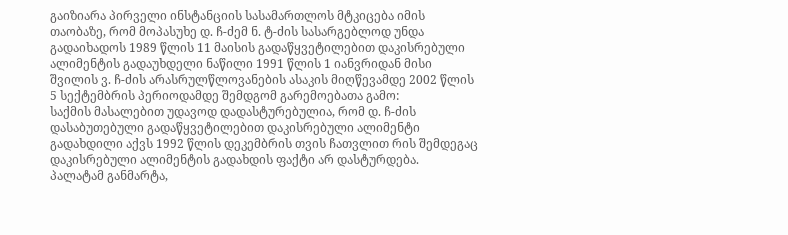გაიზიარა პირველი ინსტანციის სასამართლოს მტკიცება იმის თაობაზე, რომ მოპასუხე დ. ჩ-ძემ ნ. ტ-ძის სასარგებლოდ უნდა გადაიხადოს 1989 წლის 11 მაისის გადაწყვეტილებით დაკისრებული ალიმენტის გადაუხდელი ნაწილი 1991 წლის 1 იანვრიდან მისი შვილის ვ. ჩ-ძის არასრულწლოვანების ასაკის მიღწევამდე 2002 წლის 5 სექტემბრის პერიოდამდე შემდგომ გარემოებათა გამო:
საქმის მასალებით უდავოდ დადასტურებულია, რომ დ. ჩ-ძის დასაბუთებული გადაწყვეტილებით დაკისრებული ალიმენტი გადახდილი აქვს 1992 წლის დეკემბრის თვის ჩათვლით რის შემდეგაც დაკისრებული ალიმენტის გადახდის ფაქტი არ დასტურდება.
პალატამ განმარტა,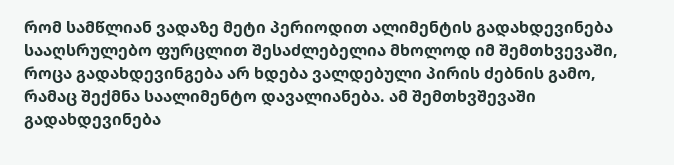რომ სამწლიან ვადაზე მეტი პერიოდით ალიმენტის გადახდევინება სააღსრულებო ფურცლით შესაძლებელია მხოლოდ იმ შემთხვევაში, როცა გადახდევინგება არ ხდება ვალდებული პირის ძებნის გამო, რამაც შექმნა საალიმენტო დავალიანება. ამ შემთხვშევაში გადახდევინება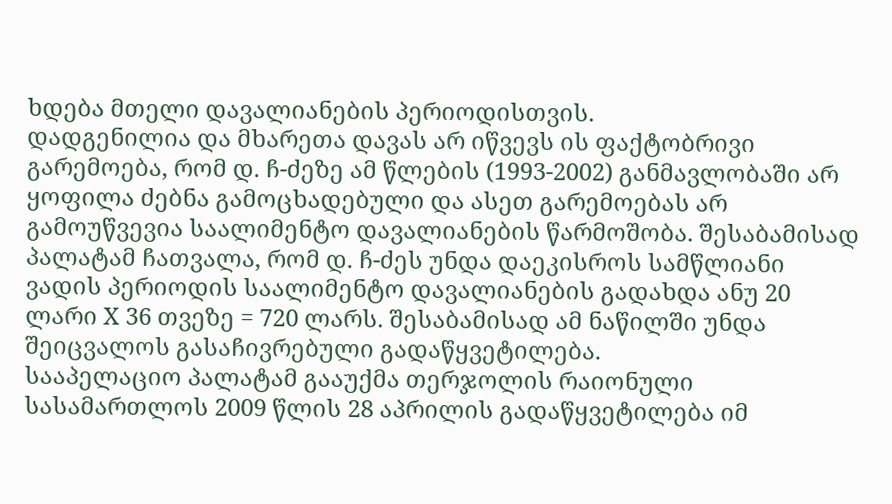ხდება მთელი დავალიანების პერიოდისთვის.
დადგენილია და მხარეთა დავას არ იწვევს ის ფაქტობრივი გარემოება, რომ დ. ჩ-ძეზე ამ წლების (1993-2002) განმავლობაში არ ყოფილა ძებნა გამოცხადებული და ასეთ გარემოებას არ გამოუწვევია საალიმენტო დავალიანების წარმოშობა. შესაბამისად პალატამ ჩათვალა, რომ დ. ჩ-ძეს უნდა დაეკისროს სამწლიანი ვადის პერიოდის საალიმენტო დავალიანების გადახდა ანუ 20 ლარი X 36 თვეზე = 720 ლარს. შესაბამისად ამ ნაწილში უნდა შეიცვალოს გასაჩივრებული გადაწყვეტილება.
სააპელაციო პალატამ გააუქმა თერჯოლის რაიონული სასამართლოს 2009 წლის 28 აპრილის გადაწყვეტილება იმ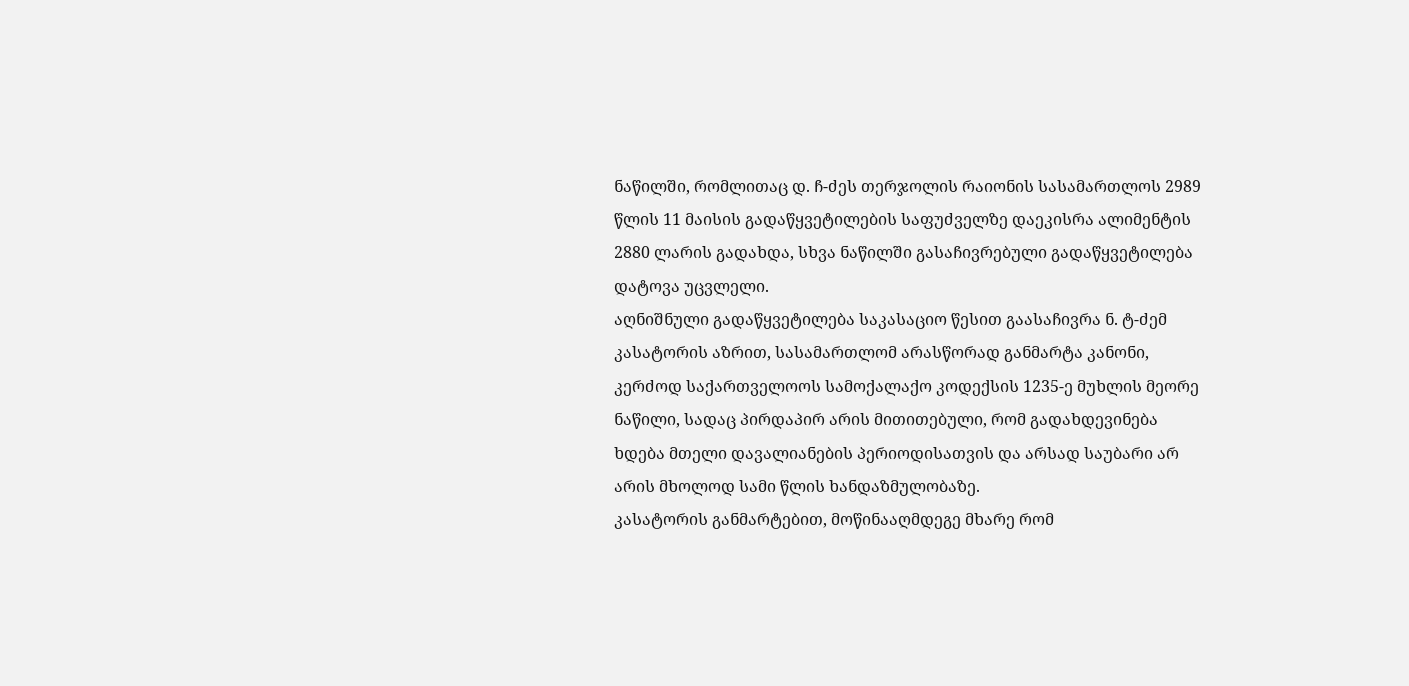ნაწილში, რომლითაც დ. ჩ-ძეს თერჯოლის რაიონის სასამართლოს 2989 წლის 11 მაისის გადაწყვეტილების საფუძველზე დაეკისრა ალიმენტის 2880 ლარის გადახდა, სხვა ნაწილში გასაჩივრებული გადაწყვეტილება დატოვა უცვლელი.
აღნიშნული გადაწყვეტილება საკასაციო წესით გაასაჩივრა ნ. ტ-ძემ
კასატორის აზრით, სასამართლომ არასწორად განმარტა კანონი, კერძოდ საქართველოოს სამოქალაქო კოდექსის 1235-ე მუხლის მეორე ნაწილი, სადაც პირდაპირ არის მითითებული, რომ გადახდევინება ხდება მთელი დავალიანების პერიოდისათვის და არსად საუბარი არ არის მხოლოდ სამი წლის ხანდაზმულობაზე.
კასატორის განმარტებით, მოწინააღმდეგე მხარე რომ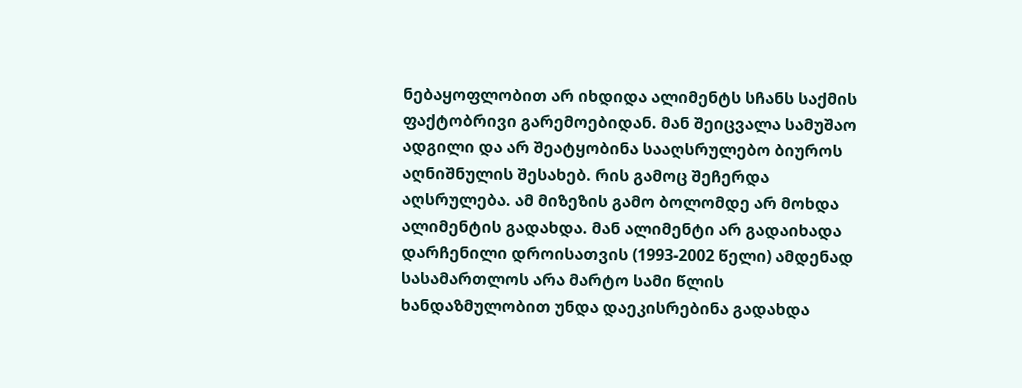ნებაყოფლობით არ იხდიდა ალიმენტს სჩანს საქმის ფაქტობრივი გარემოებიდან. მან შეიცვალა სამუშაო ადგილი და არ შეატყობინა სააღსრულებო ბიუროს აღნიშნულის შესახებ. რის გამოც შეჩერდა აღსრულება. ამ მიზეზის გამო ბოლომდე არ მოხდა ალიმენტის გადახდა. მან ალიმენტი არ გადაიხადა დარჩენილი დროისათვის (1993-2002 წელი) ამდენად სასამართლოს არა მარტო სამი წლის ხანდაზმულობით უნდა დაეკისრებინა გადახდა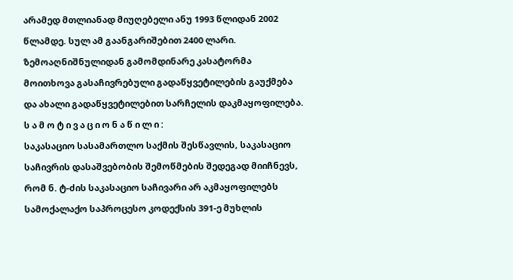არამედ მთლიანად მიუღებელი ანუ 1993 წლიდან 2002 წლამდე. სულ ამ გაანგარიშებით 2400 ლარი.
ზემოაღნიშნულიდან გამომდინარე კასატორმა მოითხოვა გასაჩივრებული გადაწყვეტილების გაუქმება და ახალი გადაწყვეტილებით სარჩელის დაკმაყოფილება.
ს ა მ ო ტ ი ვ ა ც ი ო ნ ა წ ი ლ ი :
საკასაციო სასამართლო საქმის შესწავლის, საკასაციო საჩივრის დასაშვებობის შემოწმების შედეგად მიიჩნევს, რომ ნ. ტ-ძის საკასაციო საჩივარი არ აკმაყოფილებს სამოქალაქო საპროცესო კოდექსის 391-ე მუხლის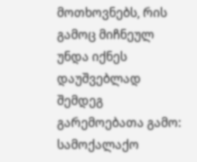მოთხოვნებს, რის გამოც მიჩნეულ უნდა იქნეს დაუშვებლად შემდეგ გარემოებათა გამო:
სამოქალაქო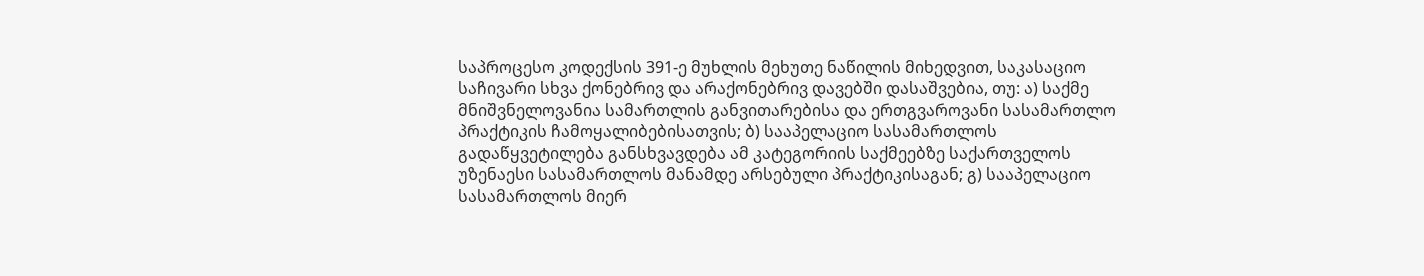საპროცესო კოდექსის 391-ე მუხლის მეხუთე ნაწილის მიხედვით, საკასაციო საჩივარი სხვა ქონებრივ და არაქონებრივ დავებში დასაშვებია, თუ: ა) საქმე მნიშვნელოვანია სამართლის განვითარებისა და ერთგვაროვანი სასამართლო პრაქტიკის ჩამოყალიბებისათვის; ბ) სააპელაციო სასამართლოს გადაწყვეტილება განსხვავდება ამ კატეგორიის საქმეებზე საქართველოს უზენაესი სასამართლოს მანამდე არსებული პრაქტიკისაგან; გ) სააპელაციო სასამართლოს მიერ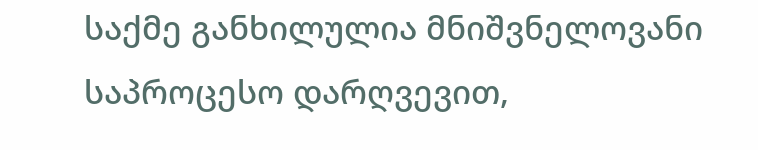საქმე განხილულია მნიშვნელოვანი საპროცესო დარღვევით,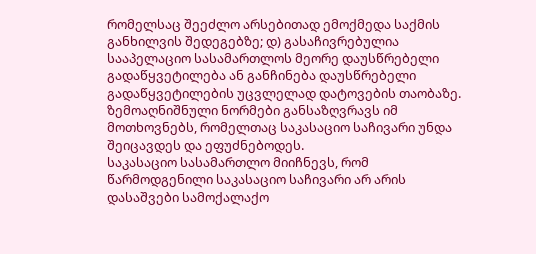რომელსაც შეეძლო არსებითად ემოქმედა საქმის განხილვის შედეგებზე; დ) გასაჩივრებულია სააპელაციო სასამართლოს მეორე დაუსწრებელი გადაწყვეტილება ან განჩინება დაუსწრებელი გადაწყვეტილების უცვლელად დატოვების თაობაზე.
ზემოაღნიშნული ნორმები განსაზღვრავს იმ მოთხოვნებს, რომელთაც საკასაციო საჩივარი უნდა შეიცავდეს და ეფუძნებოდეს.
საკასაციო სასამართლო მიიჩნევს, რომ წარმოდგენილი საკასაციო საჩივარი არ არის დასაშვები სამოქალაქო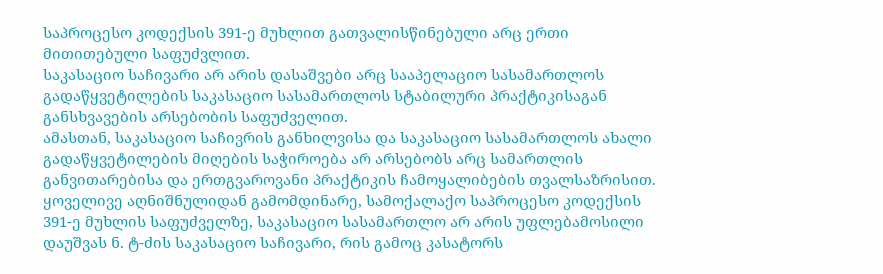საპროცესო კოდექსის 391-ე მუხლით გათვალისწინებული არც ერთი მითითებული საფუძვლით.
საკასაციო საჩივარი არ არის დასაშვები არც სააპელაციო სასამართლოს გადაწყვეტილების საკასაციო სასამართლოს სტაბილური პრაქტიკისაგან განსხვავების არსებობის საფუძველით.
ამასთან, საკასაციო საჩივრის განხილვისა და საკასაციო სასამართლოს ახალი გადაწყვეტილების მიღების საჭიროება არ არსებობს არც სამართლის განვითარებისა და ერთგვაროვანი პრაქტიკის ჩამოყალიბების თვალსაზრისით.
ყოველივე აღნიშნულიდან გამომდინარე, სამოქალაქო საპროცესო კოდექსის 391-ე მუხლის საფუძველზე, საკასაციო სასამართლო არ არის უფლებამოსილი დაუშვას ნ. ტ-ძის საკასაციო საჩივარი, რის გამოც კასატორს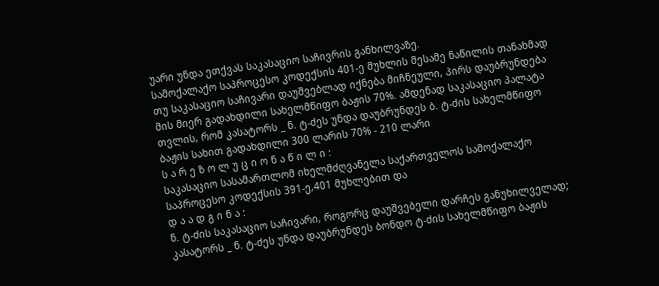უარი უნდა ეთქვას საკასაციო საჩივრის განხილვაზე.
სამოქალაქო საპროცესო კოდექსის 401-ე მუხლის მესამე ნაწილის თანახმად თუ საკასაციო საჩივარი დაუშვებლად იქნება მიჩნეული, პირს დაუბრუნდება მის მიერ გადახდილი სახელმწიფო ბაჟის 70%. ამდენად საკასაციო პალატა თვლის, რომ კასატორს _ ნ. ტ-ძეს უნდა დაუბრუნდეს ბ. ტ-ძის სახელმწიფო ბაჟის სახით გადახდილი 300 ლარის 70% - 210 ლარი
ს ა რ ე ზ ო ლ უ ც ი ო ნ ა წ ი ლ ი :
საკასაციო სასამართლომ იხელმძღვანელა საქართველოს სამოქალაქო საპროცესო კოდექსის 391-ე,401 მუხლებით და
დ ა ა დ გ ი ნ ა :
ნ. ტ-ძის საკასაციო საჩივარი, როგორც დაუშვებელი დარჩეს განუხილველად;
კასატორს _ ნ. ტ-ძეს უნდა დაუბრუნდეს ბონდო ტ-ძის სახელმწიფო ბაჟის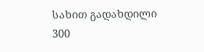სახით გადახდილი 300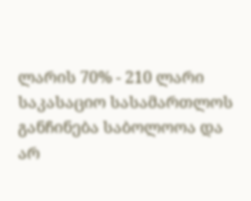ლარის 70% - 210 ლარი
საკასაციო სასამართლოს განჩინება საბოლოოა და არ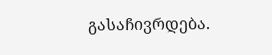გასაჩივრდება.